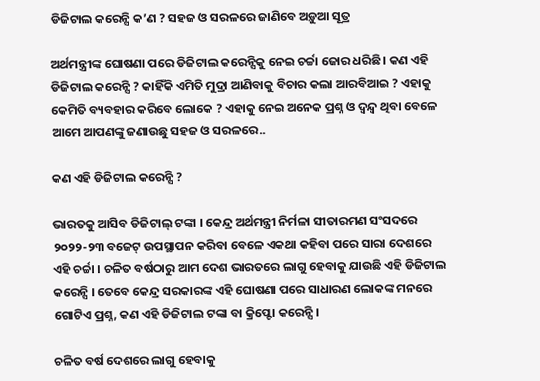ଡିଜିଟାଲ କରେନ୍ସି କ’ଣ ? ସହଜ ଓ ସରଳରେ ଜାଣିବେ ଅଡ଼ୁଆ ସୂତ୍ର

ଅର୍ଥମନ୍ତ୍ରୀଙ୍କ ଘୋଷଣା ପରେ ଡିଜିଟାଲ କରେନ୍ସିକୁ ନେଇ ଚର୍ଚ୍ଚା ଜୋର ଧରିଛି। କଣ ଏହି ଡିଜିଟାଲ କରେନ୍ସି ? କାହିଁକି ଏମିତି ମୁଦ୍ରା ଆଣିବାକୁ ବିଚାର କଲା ଆରବିଆଇ ? ଏହାକୁ କେମିତି ବ୍ୟବହାର କରିବେ ଲୋକେ ? ଏହାକୁ ନେଇ ଅନେକ ପ୍ରଶ୍ନ ଓ ଦ୍ୱନ୍ଦ୍ୱ ଥିବା ବେଳେ ଆମେ ଆପଣଙ୍କୁ ଜଣାଉଛୁ ସହଜ ଓ ସରଳରେ..

କଣ ଏହି ଡିଜିଟାଲ କରେନ୍ସି ?

ଭାରତକୁ ଆସିବ ଡିଜିଟାଲ୍ ଟଙ୍କା । କେନ୍ଦ୍ର ଅର୍ଥମନ୍ତ୍ରୀ ନିର୍ମଳା ସୀତାରମଣ ସଂସଦରେ ୨୦୨୨-୨୩ ବଜେଟ୍ ଉପସ୍ଥାପନ କରିବା ବେଳେ ଏକଥା କହିବା ପରେ ସାରା ଦେଶରେ ଏହି ଚର୍ଚ୍ଚା । ଚଳିତ ବର୍ଷଠାରୁ ଆମ ଦେଶ ଭାରତରେ ଲାଗୁ ହେବାକୁ ଯାଉଛି ଏହି ଡିଜିଟାଲ କରେନ୍ସି । ତେବେ କେନ୍ଦ୍ର ସରକାରଙ୍କ ଏହି ଘୋଷଣା ପରେ ସାଧାରଣ ଲୋକଙ୍କ ମନରେ ଗୋଟିଏ ପ୍ରଶ୍ନ, କଣ ଏହି ଡିଜିଟାଲ ଟଙ୍କା ବା କ୍ରିପ୍ଟୋ କରେନ୍ସି ।

ଚଳିତ ବର୍ଷ ଦେଶ‌ରେ ଲାଗୁ ହେବାକୁ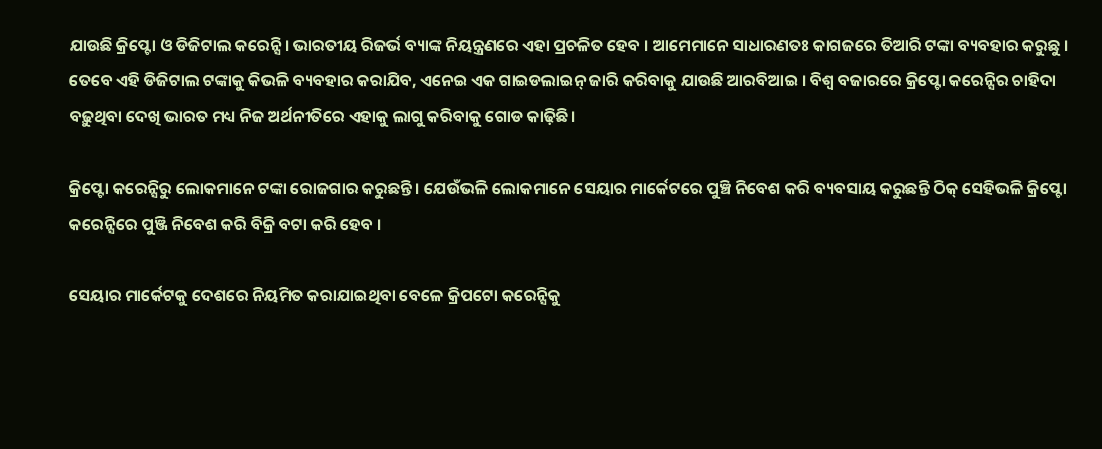ଯାଉଛି କ୍ରିପ୍ଟୋ ଓ ଡିଜିଟାଲ କରେନ୍ସି। ଭାରତୀୟ ରିଜର୍ଭ ବ୍ୟାଙ୍କ ନିୟନ୍ତ୍ରଣରେ ଏହା ପ୍ରଚଳିତ ହେବ । ଆମେମାନେ ସାଧାରଣତଃ କାଗଜରେ ତିଆରି ଟଙ୍କା ବ୍ୟବହାର କରୁଛୁ । ତେବେ ଏହି ଡିଜିଟାଲ ଟଙ୍କାକୁ କିଭଳି ବ୍ୟବହାର କରାଯିବ, ଏନେଇ ଏକ ଗାଇଡଲାଇନ୍ ଜାରି କରିବାକୁ ଯାଉଛି ଆରବିଆଇ । ବିଶ୍ୱ ବଜାରରେ କ୍ରିପ୍ଟୋ କରେନ୍ସିର ଚାହିଦା ବଢ଼ୁଥିବା ଦେଖି ଭାରତ ମଧ୍ୟ ନିଜ ଅର୍ଥନୀତିରେ ଏହାକୁ ଲାଗୁ କରିବାକୁ ଗୋଡ କାଢ଼ିଛି।

କ୍ରିପ୍ଟୋ କରେନ୍ସିରୁ ଲୋକମାନେ ଟଙ୍କା ରୋଜଗାର କରୁଛନ୍ତି । ଯେଉଁଭଳି ଲୋକମାନେ ସେୟାର ମାର୍କେଟରେ ପୁଞ୍ଚି ନିବେଶ କରି ବ୍ୟବସାୟ କରୁଛନ୍ତି ଠିକ୍ ସେହିଭଳି କ୍ରିପ୍ଟୋ କରେନ୍ସିରେ ପୁଞ୍ଜି ନିବେଶ କରି ବିକ୍ରି ବଟା କରି ହେବ ।

ସେୟାର ମାର୍କେଟକୁ ଦେଶରେ ନିୟମିତ କରାଯାଇଥିବା ବେଳେ କ୍ରିପଟୋ କରେନ୍ସିକୁ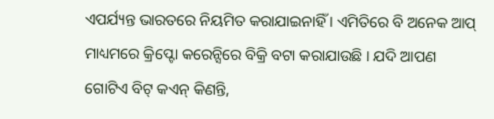ଏପର୍ଯ୍ୟନ୍ତ ଭାରତରେ ନିୟମିତ କରାଯାଇନାହିଁ । ଏମିତିରେ ବି ଅନେକ ଆପ୍ ମାଧ୍ୟମରେ କ୍ରିପ୍ଟୋ କରେନ୍ସିରେ ବିକ୍ରି ବଟା‌ କରାଯାଉଛି । ଯଦି ଆପଣ ଗୋଟିଏ ବିଟ୍ କଏନ୍ କିଣନ୍ତି,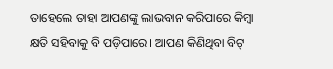ତାହେଲେ ତାହା ଆପଣଙ୍କୁ ଲାଭବାନ କରିପାରେ କିମ୍ବା କ୍ଷତି ସହିବାକୁ ବି ପଡ଼ିପାରେ। ଆପଣ କିଣିଥିବା ବିଟ୍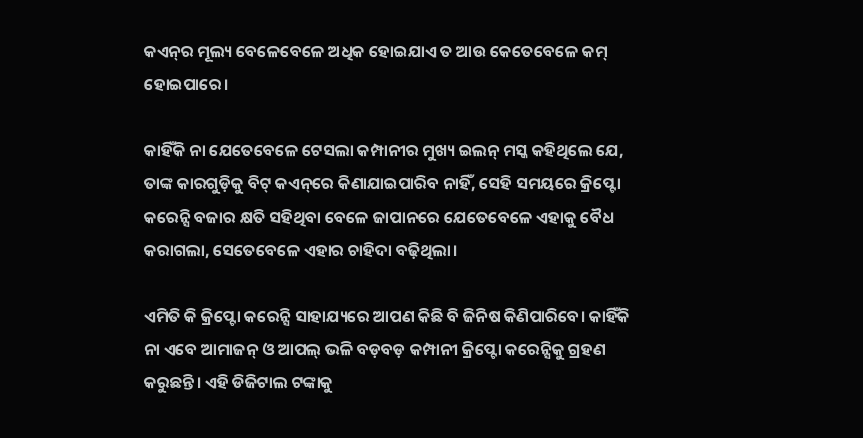କଏନ୍‌ର ମୂଲ୍ୟ ବେଳେବେଳେ ଅଧିକ ହୋଇଯାଏ ତ ଆଉ କେତେବେଳେ କମ୍ ହୋଇପା‌ରେ।

କାହିଁକି ନା ଯେତେବେଳେ ଟେସଲା କମ୍ପାନୀର ମୁଖ୍ୟ ଇଲନ୍ ମସ୍କ କହିଥିଲେ ଯେ, ତାଙ୍କ କାରଗୁଡ଼ିକୁ ବିଟ୍ କଏନ୍‌ରେ କିଣାଯାଇପାରିବ ନାହିଁ, ସେହି ସମୟରେ କ୍ରିପ୍ଟୋ କରେନ୍ସି ବଜାର କ୍ଷତି ସହିଥିବା ବେଳେ ଜାପାନରେ ଯେତେବେଳେ ଏହାକୁ ବୈଧ କରାଗଲା, ସେତେବେଳେ ଏହାର ଚାହିଦା ବଢ଼ିଥିଲା।

ଏମିତି କି କ୍ରିପ୍ଟୋ କରେନ୍ସି ସାହାଯ୍ୟରେ ଆପଣ କିଛି ବି ଜିନିଷ କିଣିପାରିବେ। କାହିଁକି ନା ଏବେ ଆମାଜନ୍ ଓ ଆପଲ୍ ଭଳି ବଡ଼ବଡ଼ କମ୍ପାନୀ କ୍ରିପ୍ଟୋ କରେନ୍ସିକୁ ଗ୍ରହଣ କରୁଛନ୍ତି। ଏହି ଡିଜିଟାଲ ଟଙ୍କାକୁ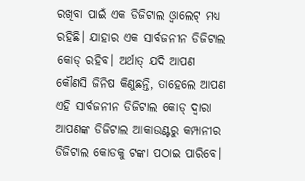ରଖିବା ପାଇଁ ଏକ ଡିଜିଟାଲ ଓ୍ୱାଲେଟ୍ ମଧ୍ୟ ରହିଛି। ଯାହାର ଏକ ସାର୍ବଜନୀନ ଡିଜିଟାଲ କୋଡ୍ ରହିବ। ଅର୍ଥାତ୍ ଯଦି ଆପଣ କୌଣସି ଜିନିଷ କିଣୁଛନ୍ତି, ତାହେଲେ ଆପଣ ଏହି ସାର୍ବଜନୀନ ଡିଜିଟାଲ କୋଡ୍ ଦ୍ୱାରା ଆପଣଙ୍କ ଡିଜିଟାଲ ଆକାଉଣ୍ଟରୁ କମ୍ପାନୀର ଡିଜିଟାଲ କୋଡକୁ ଟଙ୍କା ପଠାଇ ପାରିବେ।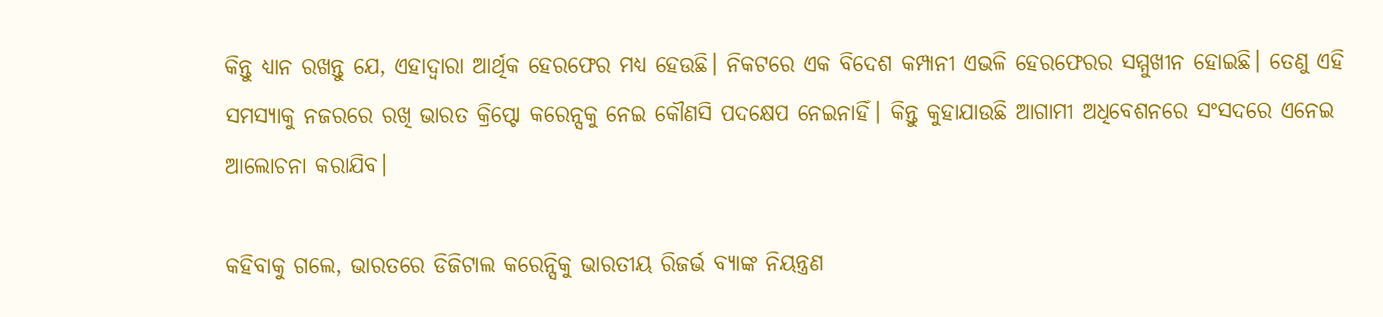କିନ୍ତୁ ଧ୍ୟାନ ରଖନ୍ତୁ ଯେ, ଏହାଦ୍ୱାରା ଆର୍ଥିକ ହେରଫେର ମଧ୍ୟ ହେଉଛି। ନିକଟରେ ଏକ ବିଦେଶ କମ୍ପାନୀ ଏଭଳି ହେରଫେରର ସମ୍ମୁଖୀନ ହୋଇଛି। ତେଣୁ ଏହି ସମସ୍ୟାକୁ ନଜରରେ ରଖି ଭାରତ କ୍ରିପ୍ଟୋ କରେନ୍ସକୁ ନେଇ କୌଣସି ପଦକ୍ଷେପ ନେଇନାହିଁ। କିନ୍ତୁ କୁହାଯାଉଛି ଆଗାମୀ ଅଧିବେଶନରେ ସଂସଦରେ ଏନେଇ ଆଲୋଚନା କରାଯିବ।

କହିବାକୁ ଗଲେ, ଭାରତରେ ଡିଜିଟାଲ କରେନ୍ସିକୁ ଭାରତୀୟ ରିଜର୍ଭ ବ୍ୟାଙ୍କ ନିୟନ୍ତ୍ରଣ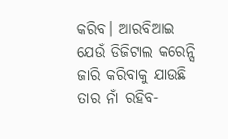କରିବ। ଆରବିଆଇ ଯେଉଁ ଡିଜିଟାଲ କରେନ୍ସି ଜାରି କରିବାକୁ ଯାଉଛି ତାର ନାଁ ରହିବ-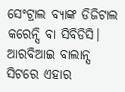ସେଂଟ୍ରାଲ ବ୍ୟାଙ୍କ ଡିଜିଟାଲ କରେନ୍ସି ବା ସିବିଡିସି। ଆରବିଆଇ ବାଲାନ୍ସ ସିଟରେ ଏହାର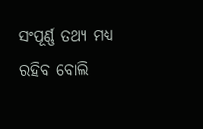ସଂପୂର୍ଣ୍ଣ ତଥ୍ୟ ମଧ୍ୟ ରହିବ ବୋଲି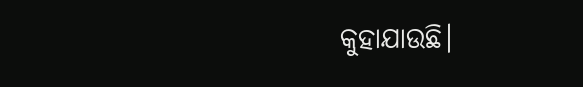କୁହାଯାଉଛି।